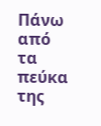Πάνω από τα πεύκα της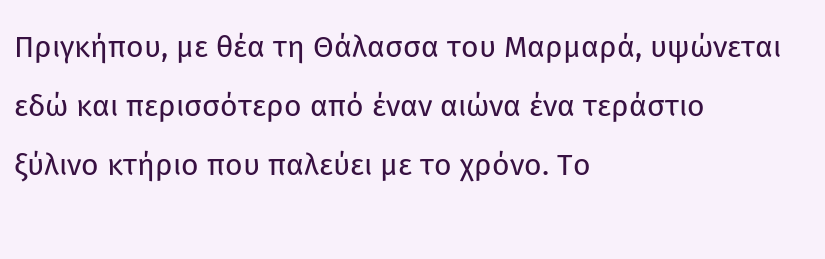Πριγκήπου, με θέα τη Θάλασσα του Μαρμαρά, υψώνεται εδώ και περισσότερο από έναν αιώνα ένα τεράστιο ξύλινο κτήριο που παλεύει με το χρόνο. Το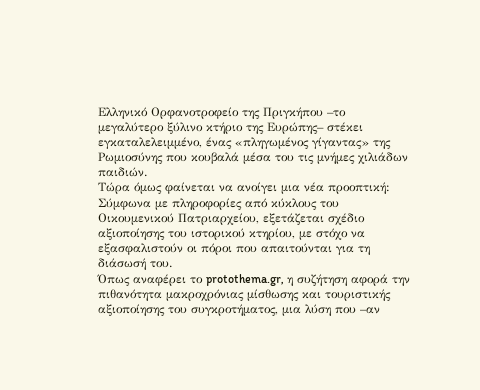Ελληνικό Ορφανοτροφείο της Πριγκήπου –το μεγαλύτερο ξύλινο κτήριο της Ευρώπης– στέκει εγκαταλελειμμένο, ένας «πληγωμένος γίγαντας» της Ρωμιοσύνης που κουβαλά μέσα του τις μνήμες χιλιάδων παιδιών.
Τώρα όμως φαίνεται να ανοίγει μια νέα προοπτική: Σύμφωνα με πληροφορίες από κύκλους του Οικουμενικού Πατριαρχείου, εξετάζεται σχέδιο αξιοποίησης του ιστορικού κτηρίου, με στόχο να εξασφαλιστούν οι πόροι που απαιτούνται για τη διάσωσή του.
Όπως αναφέρει το protothema.gr, η συζήτηση αφορά την πιθανότητα μακροχρόνιας μίσθωσης και τουριστικής αξιοποίησης του συγκροτήματος, μια λύση που –αν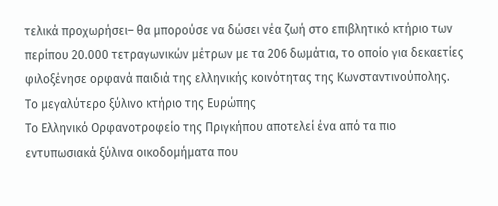τελικά προχωρήσει– θα μπορούσε να δώσει νέα ζωή στο επιβλητικό κτήριο των περίπου 20.000 τετραγωνικών μέτρων με τα 206 δωμάτια, το οποίο για δεκαετίες φιλοξένησε ορφανά παιδιά της ελληνικής κοινότητας της Κωνσταντινούπολης.
Το μεγαλύτερο ξύλινο κτήριο της Ευρώπης
Το Ελληνικό Ορφανοτροφείο της Πριγκήπου αποτελεί ένα από τα πιο εντυπωσιακά ξύλινα οικοδομήματα που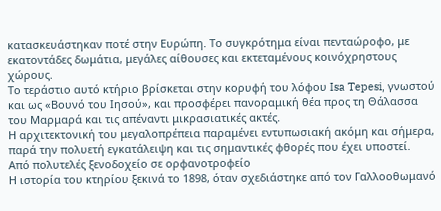κατασκευάστηκαν ποτέ στην Ευρώπη. Το συγκρότημα είναι πενταώροφο, με εκατοντάδες δωμάτια, μεγάλες αίθουσες και εκτεταμένους κοινόχρηστους χώρους.
Το τεράστιο αυτό κτήριο βρίσκεται στην κορυφή του λόφου Isa Tepesi, γνωστού και ως «Βουνό του Ιησού», και προσφέρει πανοραμική θέα προς τη Θάλασσα του Μαρμαρά και τις απέναντι μικρασιατικές ακτές.
Η αρχιτεκτονική του μεγαλοπρέπεια παραμένει εντυπωσιακή ακόμη και σήμερα, παρά την πολυετή εγκατάλειψη και τις σημαντικές φθορές που έχει υποστεί.
Από πολυτελές ξενοδοχείο σε ορφανοτροφείο
Η ιστορία του κτηρίου ξεκινά το 1898, όταν σχεδιάστηκε από τον Γαλλοοθωμανό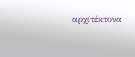αρχιτέκτονα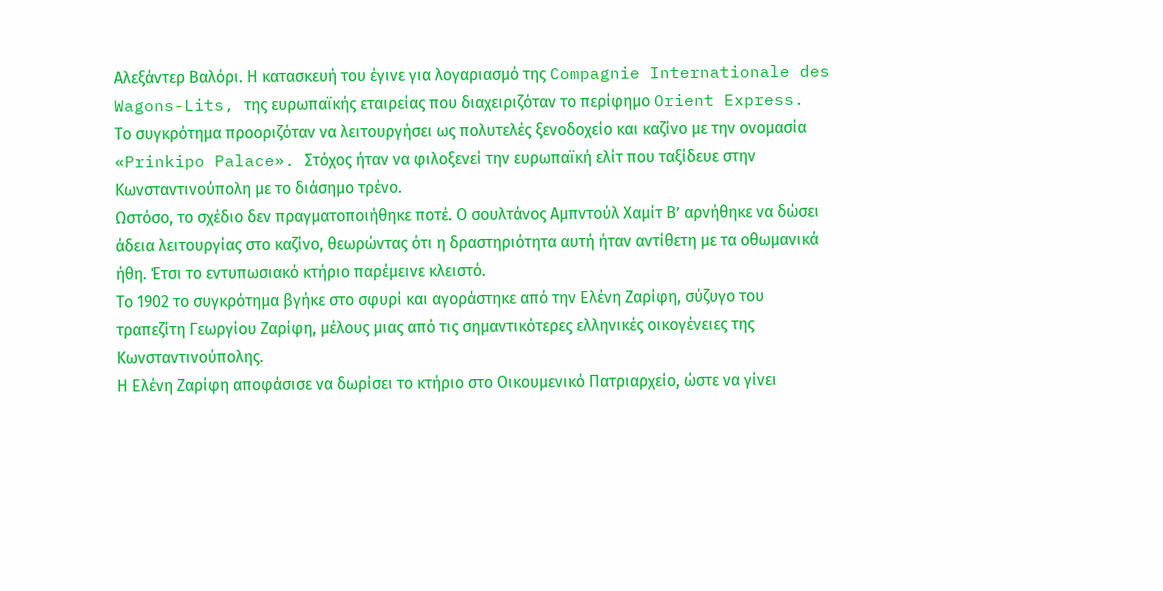Αλεξάντερ Βαλόρι. Η κατασκευή του έγινε για λογαριασμό της Compagnie Internationale des Wagons-Lits, της ευρωπαϊκής εταιρείας που διαχειριζόταν το περίφημο Orient Express.
Το συγκρότημα προοριζόταν να λειτουργήσει ως πολυτελές ξενοδοχείο και καζίνο με την ονομασία «Prinkipo Palace». Στόχος ήταν να φιλοξενεί την ευρωπαϊκή ελίτ που ταξίδευε στην Κωνσταντινούπολη με το διάσημο τρένο.
Ωστόσο, το σχέδιο δεν πραγματοποιήθηκε ποτέ. Ο σουλτάνος Αμπντούλ Χαμίτ Β’ αρνήθηκε να δώσει άδεια λειτουργίας στο καζίνο, θεωρώντας ότι η δραστηριότητα αυτή ήταν αντίθετη με τα οθωμανικά ήθη. Έτσι το εντυπωσιακό κτήριο παρέμεινε κλειστό.
Το 1902 το συγκρότημα βγήκε στο σφυρί και αγοράστηκε από την Ελένη Ζαρίφη, σύζυγο του τραπεζίτη Γεωργίου Ζαρίφη, μέλους μιας από τις σημαντικότερες ελληνικές οικογένειες της Κωνσταντινούπολης.
Η Ελένη Ζαρίφη αποφάσισε να δωρίσει το κτήριο στο Οικουμενικό Πατριαρχείο, ώστε να γίνει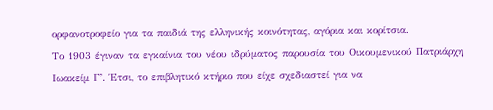ορφανοτροφείο για τα παιδιά της ελληνικής κοινότητας, αγόρια και κορίτσια.
Το 1903 έγιναν τα εγκαίνια του νέου ιδρύματος παρουσία του Οικουμενικού Πατριάρχη Ιωακείμ Γ’. Έτσι, το επιβλητικό κτήριο που είχε σχεδιαστεί για να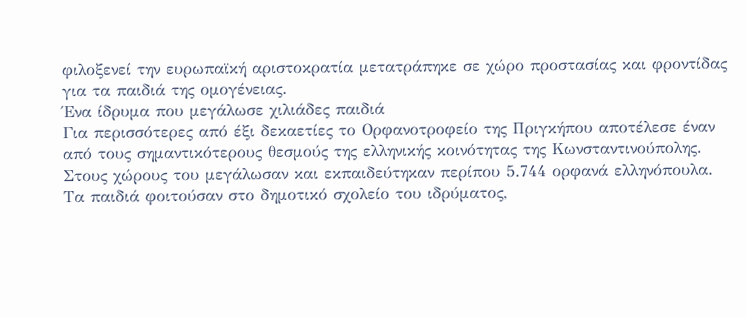φιλοξενεί την ευρωπαϊκή αριστοκρατία μετατράπηκε σε χώρο προστασίας και φροντίδας για τα παιδιά της ομογένειας.
Ένα ίδρυμα που μεγάλωσε χιλιάδες παιδιά
Για περισσότερες από έξι δεκαετίες το Ορφανοτροφείο της Πριγκήπου αποτέλεσε έναν από τους σημαντικότερους θεσμούς της ελληνικής κοινότητας της Κωνσταντινούπολης.
Στους χώρους του μεγάλωσαν και εκπαιδεύτηκαν περίπου 5.744 ορφανά ελληνόπουλα.
Τα παιδιά φοιτούσαν στο δημοτικό σχολείο του ιδρύματος,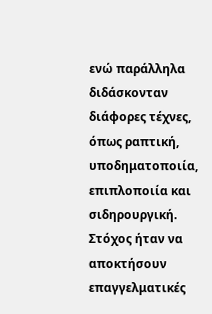ενώ παράλληλα διδάσκονταν διάφορες τέχνες, όπως ραπτική, υποδηματοποιία, επιπλοποιία και σιδηρουργική. Στόχος ήταν να αποκτήσουν επαγγελματικές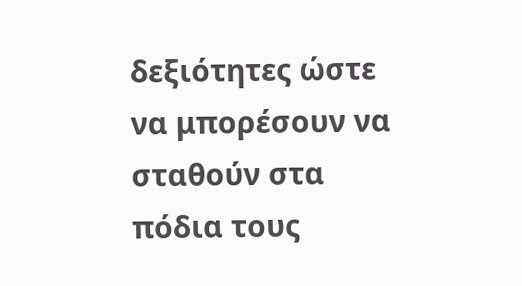δεξιότητες ώστε να μπορέσουν να σταθούν στα πόδια τους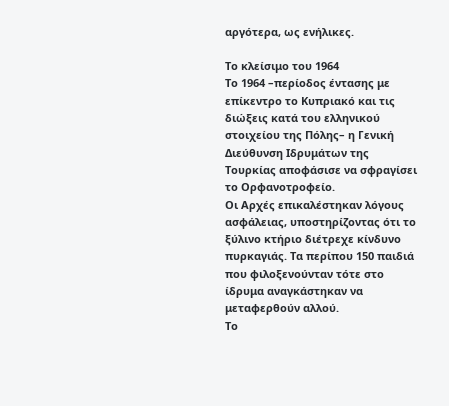αργότερα, ως ενήλικες.

Το κλείσιμο του 1964
Το 1964 –περίοδος έντασης με επίκεντρο το Κυπριακό και τις διώξεις κατά του ελληνικού στοιχείου της Πόλης– η Γενική Διεύθυνση Ιδρυμάτων της Τουρκίας αποφάσισε να σφραγίσει το Ορφανοτροφείο.
Οι Αρχές επικαλέστηκαν λόγους ασφάλειας, υποστηρίζοντας ότι το ξύλινο κτήριο διέτρεχε κίνδυνο πυρκαγιάς. Τα περίπου 150 παιδιά που φιλοξενούνταν τότε στο ίδρυμα αναγκάστηκαν να μεταφερθούν αλλού.
Το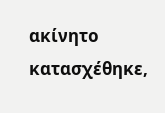ακίνητο κατασχέθηκε,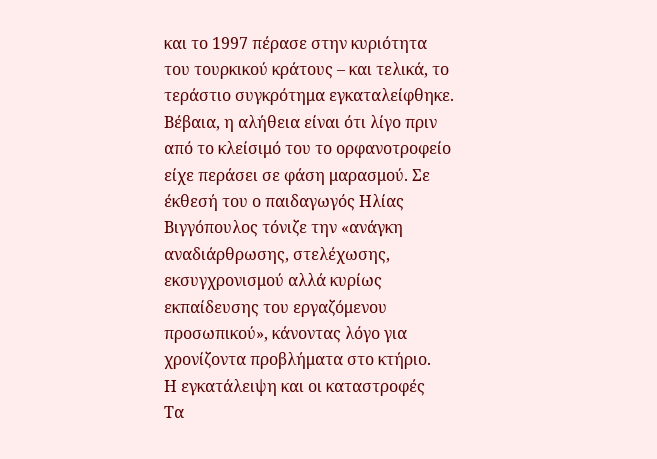και το 1997 πέρασε στην κυριότητα του τουρκικού κράτους – και τελικά, το τεράστιο συγκρότημα εγκαταλείφθηκε.
Βέβαια, η αλήθεια είναι ότι λίγο πριν από το κλείσιμό του το ορφανοτροφείο είχε περάσει σε φάση μαρασμού. Σε έκθεσή του ο παιδαγωγός Ηλίας Βιγγόπουλος τόνιζε την «ανάγκη αναδιάρθρωσης, στελέχωσης, εκσυγχρονισμού αλλά κυρίως εκπαίδευσης του εργαζόμενου προσωπικού», κάνοντας λόγο για χρονίζοντα προβλήματα στο κτήριο.
Η εγκατάλειψη και οι καταστροφές
Τα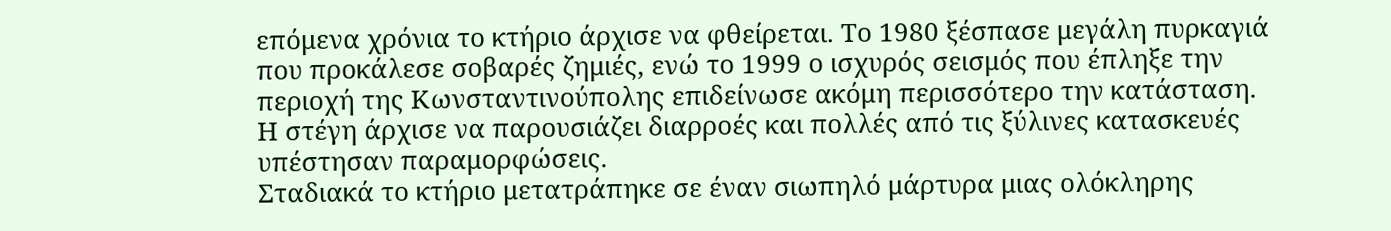επόμενα χρόνια το κτήριο άρχισε να φθείρεται. Το 1980 ξέσπασε μεγάλη πυρκαγιά που προκάλεσε σοβαρές ζημιές, ενώ το 1999 ο ισχυρός σεισμός που έπληξε την περιοχή της Κωνσταντινούπολης επιδείνωσε ακόμη περισσότερο την κατάσταση.
Η στέγη άρχισε να παρουσιάζει διαρροές και πολλές από τις ξύλινες κατασκευές υπέστησαν παραμορφώσεις.
Σταδιακά το κτήριο μετατράπηκε σε έναν σιωπηλό μάρτυρα μιας ολόκληρης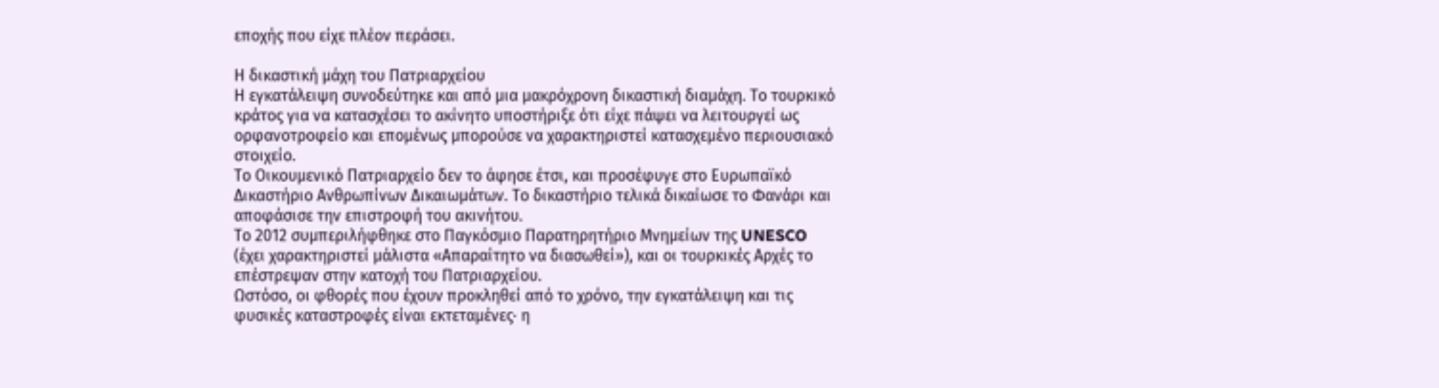εποχής που είχε πλέον περάσει.

Η δικαστική μάχη του Πατριαρχείου
Η εγκατάλειψη συνοδεύτηκε και από μια μακρόχρονη δικαστική διαμάχη. Το τουρκικό κράτος για να κατασχέσει το ακίνητο υποστήριξε ότι είχε πάψει να λειτουργεί ως ορφανοτροφείο και επομένως μπορούσε να χαρακτηριστεί κατασχεμένο περιουσιακό στοιχείο.
Το Οικουμενικό Πατριαρχείο δεν το άφησε έτσι, και προσέφυγε στο Ευρωπαϊκό Δικαστήριο Ανθρωπίνων Δικαιωμάτων. Το δικαστήριο τελικά δικαίωσε το Φανάρι και αποφάσισε την επιστροφή του ακινήτου.
Το 2012 συμπεριλήφθηκε στο Παγκόσμιο Παρατηρητήριο Μνημείων της UNESCO (έχει χαρακτηριστεί μάλιστα «Απαραίτητο να διασωθεί»), και οι τουρκικές Αρχές το επέστρεψαν στην κατοχή του Πατριαρχείου.
Ωστόσο, οι φθορές που έχουν προκληθεί από το χρόνο, την εγκατάλειψη και τις φυσικές καταστροφές είναι εκτεταμένες· η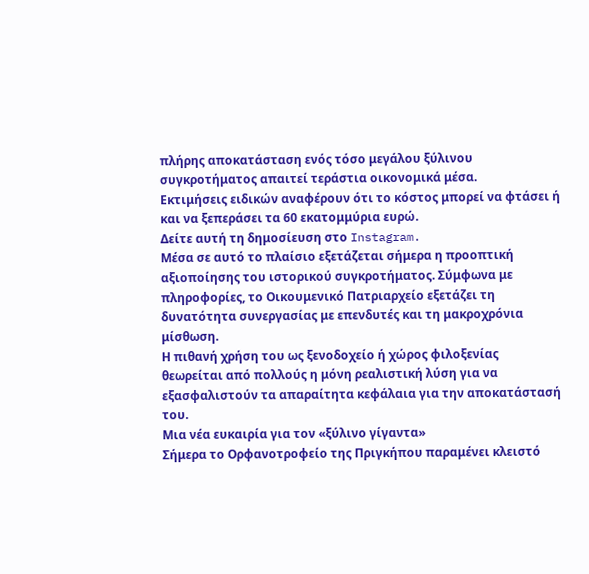πλήρης αποκατάσταση ενός τόσο μεγάλου ξύλινου συγκροτήματος απαιτεί τεράστια οικονομικά μέσα.
Εκτιμήσεις ειδικών αναφέρουν ότι το κόστος μπορεί να φτάσει ή και να ξεπεράσει τα 60 εκατομμύρια ευρώ.
Δείτε αυτή τη δημοσίευση στο Instagram.
Μέσα σε αυτό το πλαίσιο εξετάζεται σήμερα η προοπτική αξιοποίησης του ιστορικού συγκροτήματος. Σύμφωνα με πληροφορίες, το Οικουμενικό Πατριαρχείο εξετάζει τη δυνατότητα συνεργασίας με επενδυτές και τη μακροχρόνια μίσθωση.
Η πιθανή χρήση του ως ξενοδοχείο ή χώρος φιλοξενίας θεωρείται από πολλούς η μόνη ρεαλιστική λύση για να εξασφαλιστούν τα απαραίτητα κεφάλαια για την αποκατάστασή του.
Μια νέα ευκαιρία για τον «ξύλινο γίγαντα»
Σήμερα το Ορφανοτροφείο της Πριγκήπου παραμένει κλειστό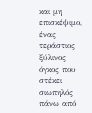και μη επισκέψιμο, ένας τεράστιος ξύλινος όγκος που στέκει σιωπηλός πάνω από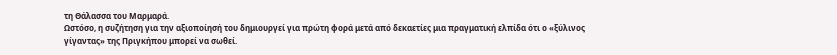τη Θάλασσα του Μαρμαρά.
Ωστόσο, η συζήτηση για την αξιοποίησή του δημιουργεί για πρώτη φορά μετά από δεκαετίες μια πραγματική ελπίδα ότι ο «ξύλινος γίγαντας» της Πριγκήπου μπορεί να σωθεί.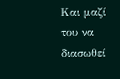Και μαζί του να διασωθεί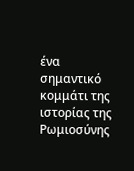ένα σημαντικό κομμάτι της ιστορίας της Ρωμιοσύνης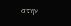στην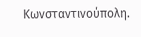Κωνσταντινούπολη.